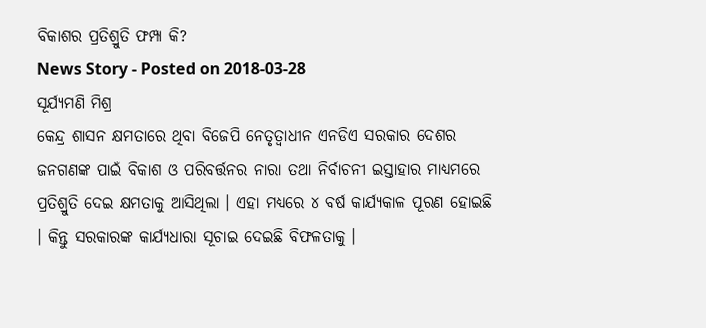ବିକାଶର ପ୍ରତିଶ୍ରୁତି ଫମ୍ପା କି?
News Story - Posted on 2018-03-28
ସୂର୍ଯ୍ୟମଣି ମିଶ୍ର
କେନ୍ଦ୍ର ଶାସନ କ୍ଷମତାରେ ଥିବା ବିଜେପି ନେତୃତ୍ୱାଧୀନ ଏନଡିଏ ସରକାର ଦେଶର ଜନଗଣଙ୍କ ପାଇଁ ବିକାଶ ଓ ପରିବର୍ତ୍ତନର ନାରା ତଥା ନିର୍ବାଚନୀ ଇସ୍ତାହାର ମାଧ୍ୟମରେ ପ୍ରତିଶ୍ରୁତି ଦେଇ କ୍ଷମତାକୁ ଆସିଥିଲା । ଏହା ମଧ୍ୟରେ ୪ ବର୍ଷ କାର୍ଯ୍ୟକାଳ ପୂରଣ ହୋଇଛି । କିନ୍ତୁ ସରକାରଙ୍କ କାର୍ଯ୍ୟଧାରା ସୂଚାଇ ଦେଇଛି ବିଫଳତାକୁ ।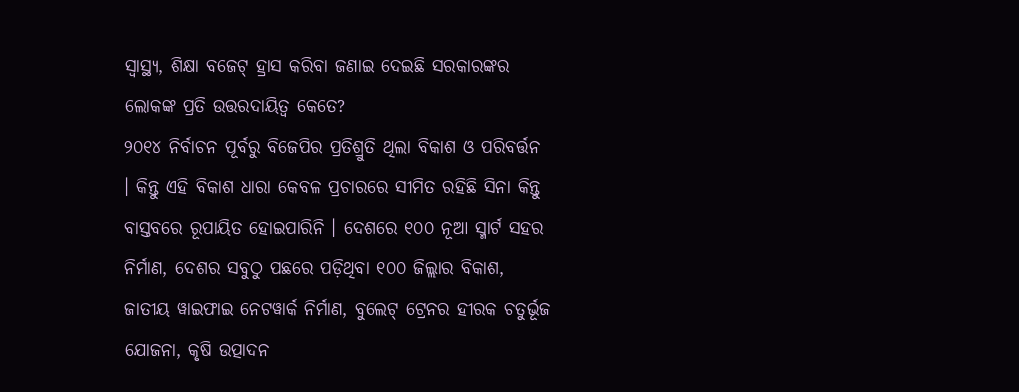ସ୍ୱାସ୍ଥ୍ୟ, ଶିକ୍ଷା ବଜେଟ୍ ହ୍ରାସ କରିବା ଜଣାଇ ଦେଇଛି ସରକାରଙ୍କର ଲୋକଙ୍କ ପ୍ରତି ଉତ୍ତରଦାୟିତ୍ୱ କେତେ?
୨୦୧୪ ନିର୍ବାଚନ ପୂର୍ବରୁ ବିଜେପିର ପ୍ରତିଶ୍ରୁତି ଥିଲା ବିକାଶ ଓ ପରିବର୍ତ୍ତନ । କିନ୍ତୁ ଏହି ବିକାଶ ଧାରା କେବଳ ପ୍ରଚାରରେ ସୀମିତ ରହିଛି ସିନା କିନ୍ତୁ ବାସ୍ତବରେ ରୂପାୟିତ ହୋଇପାରିନି । ଦେଶରେ ୧୦୦ ନୂଆ ସ୍ମାର୍ଟ ସହର ନିର୍ମାଣ, ଦେଶର ସବୁଠୁ ପଛରେ ପଡ଼ିଥିବା ୧୦୦ ଜିଲ୍ଲାର ବିକାଶ, ଜାତୀୟ ୱାଇଫାଇ ନେଟୱାର୍କ ନିର୍ମାଣ, ବୁଲେଟ୍ ଟ୍ରେନର ହୀରକ ଚତୁର୍ଭୂଜ ଯୋଜନା, କୃଷି ଉତ୍ପାଦନ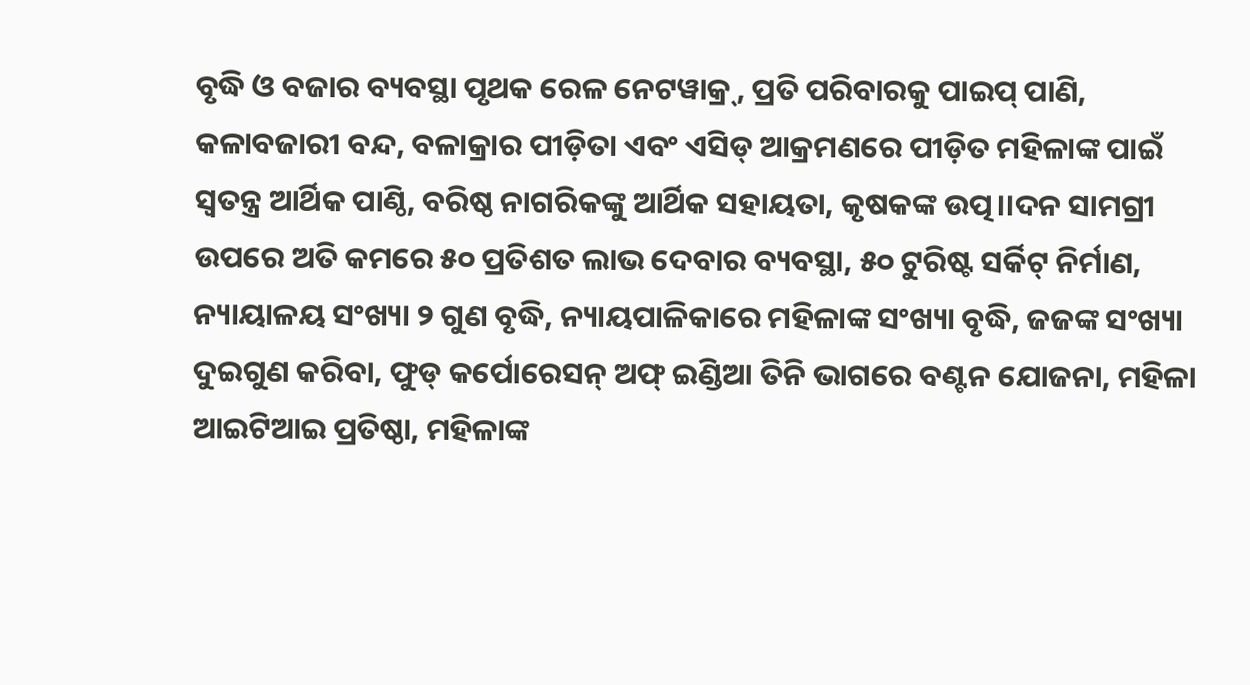ବୃଦ୍ଧି ଓ ବଜାର ବ୍ୟବସ୍ଥା ପୃଥକ ରେଳ ନେଟୱାକ୍ର୍, ପ୍ରତି ପରିବାରକୁ ପାଇପ୍ ପାଣି, କଳାବଜାରୀ ବନ୍ଦ, ବଳାକ୍ରାର ପୀଡ଼ିତା ଏବଂ ଏସିଡ୍ ଆକ୍ରମଣରେ ପୀଡ଼ିତ ମହିଳାଙ୍କ ପାଇଁ ସ୍ୱତନ୍ତ୍ର ଆର୍ଥିକ ପାଣ୍ଠି, ବରିଷ୍ଠ ନାଗରିକଙ୍କୁ ଆର୍ଥିକ ସହାୟତା, କୃଷକଙ୍କ ଉତ୍ପ।।ଦନ ସାମଗ୍ରୀ ଉପରେ ଅତି କମରେ ୫୦ ପ୍ରତିଶତ ଲାଭ ଦେବାର ବ୍ୟବସ୍ଥା, ୫୦ ଟୁରିଷ୍ଟ ସର୍କିଟ୍ ନିର୍ମାଣ, ନ୍ୟାୟାଳୟ ସଂଖ୍ୟା ୨ ଗୁଣ ବୃଦ୍ଧି, ନ୍ୟାୟପାଳିକାରେ ମହିଳାଙ୍କ ସଂଖ୍ୟା ବୃଦ୍ଧି, ଜଜଙ୍କ ସଂଖ୍ୟା ଦୁଇଗୁଣ କରିବା, ଫୁଡ୍ କର୍ପୋରେସନ୍ ଅଫ୍ ଇଣ୍ଡିଆ ତିନି ଭାଗରେ ବଣ୍ଟନ ଯୋଜନା, ମହିଳା ଆଇଟିଆଇ ପ୍ରତିଷ୍ଠା, ମହିଳାଙ୍କ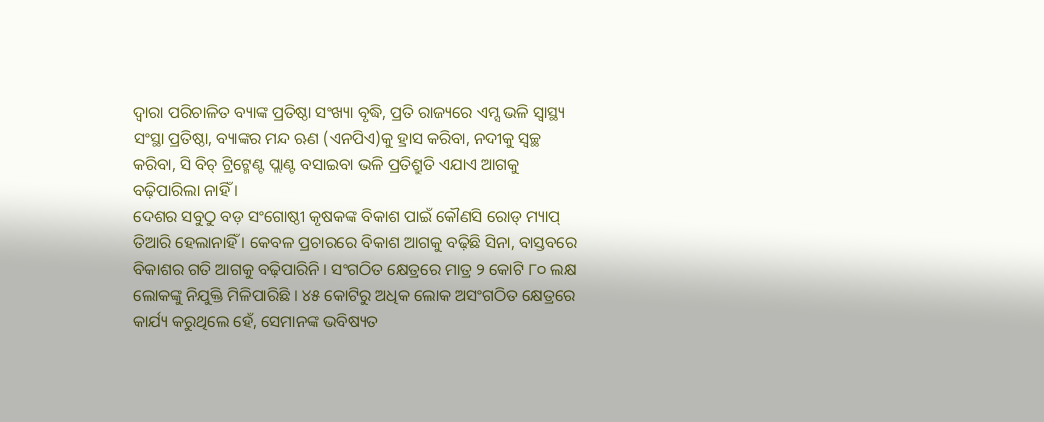ଦ୍ୱାରା ପରିଚାଳିତ ବ୍ୟାଙ୍କ ପ୍ରତିଷ୍ଠା ସଂଖ୍ୟା ବୃଦ୍ଧି, ପ୍ରତି ରାଜ୍ୟରେ ଏମ୍ସ ଭଳି ସ୍ୱାସ୍ଥ୍ୟ ସଂସ୍ଥା ପ୍ରତିଷ୍ଠା, ବ୍ୟାଙ୍କର ମନ୍ଦ ଋଣ (ଏନପିଏ)କୁ ହ୍ରାସ କରିବା, ନଦୀକୁ ସ୍ୱଚ୍ଛ କରିବା, ସି ବିଚ୍ ଟ୍ରିଟ୍ମେଣ୍ଟ ପ୍ଲାଣ୍ଟ ବସାଇବା ଭଳି ପ୍ରତିଶ୍ରୁତି ଏଯାଏ ଆଗକୁ ବଢ଼ିପାରିଲା ନାହିଁ ।
ଦେଶର ସବୁଠୁ ବଡ଼ ସଂଗୋଷ୍ଠୀ କୃଷକଙ୍କ ବିକାଶ ପାଇଁ କୌଣସି ରୋଡ୍ ମ୍ୟାପ୍ ତିଆରି ହେଲାନାହିଁ । କେବଳ ପ୍ରଚାରରେ ବିକାଶ ଆଗକୁ ବଢ଼ିଛି ସିନା, ବାସ୍ତବରେ ବିକାଶର ଗତି ଆଗକୁ ବଢ଼ିପାରିନି । ସଂଗଠିତ କ୍ଷେତ୍ରରେ ମାତ୍ର ୨ କୋଟି ୮୦ ଲକ୍ଷ ଲୋକଙ୍କୁ ନିଯୁକ୍ତି ମିଳିପାରିଛି । ୪୫ କୋଟିରୁ ଅଧିକ ଲୋକ ଅସଂଗଠିତ କ୍ଷେତ୍ରରେ କାର୍ଯ୍ୟ କରୁଥିଲେ ହେଁ, ସେମାନଙ୍କ ଭବିଷ୍ୟତ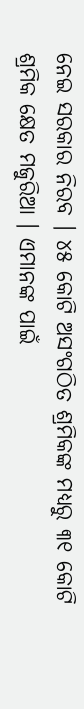ନେଇ ସରକାର ନିରବ । ୪୫ କୋଟି ଅସଂଗଠିତ ଶ୍ରମିକଙ୍କ ମଧ୍ୟରୁ ୩୧ କୋଟି ଶ୍ରମିକ କ୍ଷେତ ମଜୁରିଆ । ଏମାନଙ୍କ ପାଇଁ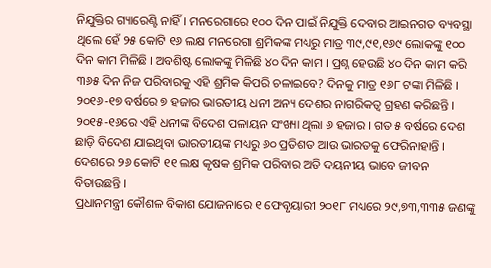ନିଯୁକ୍ତିର ଗ୍ୟାରେଣ୍ଟି ନାହିଁ । ମନରେଗାରେ ୧୦୦ ଦିନ ପାଇଁ ନିଯୁକ୍ତି ଦେବାର ଆଇନଗତ ବ୍ୟବସ୍ଥା ଥିଲେ ହେଁ ୨୫ କୋଟି ୧୬ ଲକ୍ଷ ମନରେଗା ଶ୍ରମିକଙ୍କ ମଧ୍ୟରୁ ମାତ୍ର ୩୯,୯୧,୧୬୯ ଲୋକଙ୍କୁ ୧୦୦ ଦିନ କାମ ମିଳିଛି । ଅବଶିଷ୍ଟ ଲୋକଙ୍କୁ ମିଳିଛି ୪୦ ଦିନ କାମ । ପ୍ରଶ୍ନ ହେଉଛି ୪୦ ଦିନ କାମ କରି ୩୬୫ ଦିନ ନିଜ ପରିବାରକୁ ଏହି ଶ୍ରମିକ କିପରି ଚଳାଇବେ? ଦିନକୁ ମାତ୍ର ୧୬୮ ଟଙ୍କା ମିଳିଛି । ୨୦୧୬-୧୭ ବର୍ଷରେ ୭ ହଜାର ଭାରତୀୟ ଧନୀ ଅନ୍ୟ ଦେଶର ନାଗରିକତ୍ୱ ଗ୍ରହଣ କରିଛନ୍ତି । ୨୦୧୫-୧୬ରେ ଏହି ଧନୀଙ୍କ ବିଦେଶ ପଳାୟନ ସଂଖ୍ୟା ଥିଲା ୬ ହଜାର । ଗତ ୫ ବର୍ଷରେ ଦେଶ ଛାଡ଼ି ବିଦେଶ ଯାଇଥିବା ଭାରତୀୟଙ୍କ ମଧ୍ୟରୁ ୬୦ ପ୍ରତିଶତ ଆଉ ଭାରତକୁ ଫେରିନାହାନ୍ତି । ଦେଶରେ ୨୬ କୋଟି ୧୧ ଲକ୍ଷ କୃଷକ ଶ୍ରମିକ ପରିବାର ଅତି ଦୟନୀୟ ଭାବେ ଜୀବନ ବିତାଉଛନ୍ତି ।
ପ୍ରଧାନମନ୍ତ୍ରୀ କୌଶଳ ବିକାଶ ଯୋଜନାରେ ୧ ଫେବୃୟାରୀ ୨୦୧୮ ମଧ୍ୟରେ ୨୯,୭୩,୩୩୫ ଜଣଙ୍କୁ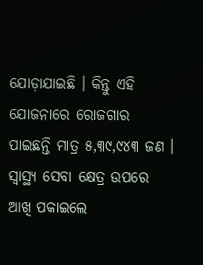ଯୋଡ଼ାଯାଇଛି । କିନ୍ତୁ ଏହି ଯୋଜନାରେ ରୋଜଗାର ପାଇଛନ୍ତି ମାତ୍ର ୫,୩୯,୯୪୩ ଜଣ । ସ୍ୱାସ୍ଥ୍ୟ ସେବା କ୍ଷେତ୍ର ଉପରେ ଆଖି ପକାଇଲେ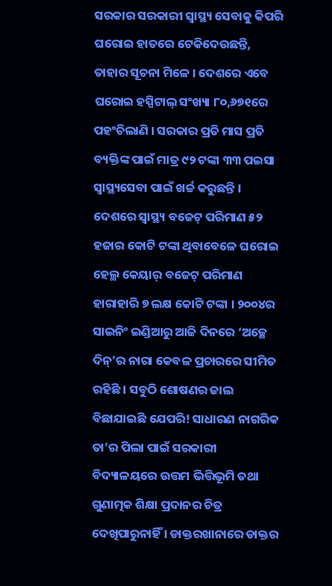ସରକାର ସରକାରୀ ସ୍ୱାସ୍ଥ୍ୟ ସେବାକୁ କିପରି ଘରୋଇ ହାତରେ ଟେକିଦେଉଛନ୍ତି, ତାହାର ସୂଚନା ମିଳେ । ଦେଶରେ ଏବେ ଘରୋଇ ହସ୍ପିଟାଲ୍ ସଂଖ୍ୟା ୮୦,୬୭୧ରେ ପହଂଚିଲାଣି । ସରକାର ପ୍ରତି ମାସ ପ୍ରତି ବ୍ୟକ୍ତିଙ୍କ ପାଇଁ ମାତ୍ର ୯୨ ଟଙ୍କା ୩୩ ପଇସା ସ୍ୱାସ୍ଥ୍ୟସେବା ପାଇଁ ଖର୍ଚ୍ଚ କରୁଛନ୍ତି । ଦେଶରେ ସ୍ୱାସ୍ଥ୍ୟ ବଜେଟ୍ ପରିମାଣ ୫୨ ହଜାର କୋଟି ଟଙ୍କା ଥିବାବେଳେ ଘରୋଇ ହେଲ୍ଥ କେୟାର୍ ବଜେଟ୍ ପରିମାଣ ହାରାହାରି ୭ ଲକ୍ଷ କୋଟି ଟଙ୍କା । ୨୦୦୪ର ସାଇନିଂ ଇଣ୍ଡିଆରୁ ଆଜି ଦିନରେ ‘ଅଚ୍ଛେ ଦିନ୍’ର ନାରା କେବଳ ପ୍ରଚାରରେ ସୀମିତ ରହିଛି । ସବୁଠି ଶୋଷଣର ଜାଲ ବିଛାଯାଇଛି ଯେପରି! ସାଧାରଣ ନାଗରିକ ତା’ର ପିଲା ପାଇଁ ସରକାରୀ ବିଦ୍ୟାଳୟରେ ଉତ୍ତମ ଭିତ୍ତିଭୂମି ତଥା ଗୁଣାତ୍ମକ ଶିକ୍ଷା ପ୍ରଦାନର ଚିତ୍ର ଦେଖିପାରୁନାହିଁ । ଡାକ୍ତରଖାନାରେ ଡାକ୍ତର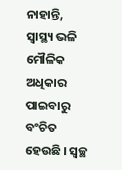ନାହାନ୍ତି, ସ୍ୱାସ୍ଥ୍ୟ ଭଳି ମୌଳିକ ଅଧିକାର ପାଇବାରୁ ବଂଚିତ ହେଉଛି । ସ୍ୱଚ୍ଛ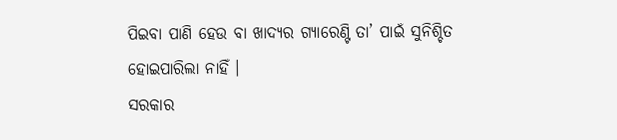ପିଇବା ପାଣି ହେଉ ବା ଖାଦ୍ୟର ଗ୍ୟାରେଣ୍ଟି ତା’ ପାଇଁ ସୁନିଶ୍ଚିତ ହୋଇପାରିଲା ନାହିଁ ।
ସରକାର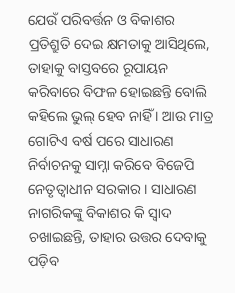ଯେଉଁ ପରିବର୍ତ୍ତନ ଓ ବିକାଶର ପ୍ରତିଶ୍ରୁତି ଦେଇ କ୍ଷମତାକୁ ଆସିଥିଲେ, ତାହାକୁ ବାସ୍ତବରେ ରୂପାୟନ କରିବାରେ ବିଫଳ ହୋଇଛନ୍ତି ବୋଲି କହିଲେ ଭୁଲ୍ ହେବ ନାହିଁ । ଆଉ ମାତ୍ର ଗୋଟିଏ ବର୍ଷ ପରେ ସାଧାରଣ ନିର୍ବାଚନକୁ ସାମ୍ନା କରିବେ ବିଜେପି ନେତୃତ୍ୱାଧୀନ ସରକାର । ସାଧାରଣ ନାଗରିକଙ୍କୁ ବିକାଶର କି ସ୍ୱାଦ ଚଖାଇଛନ୍ତି, ତାହାର ଉତ୍ତର ଦେବାକୁ ପଡ଼ିବ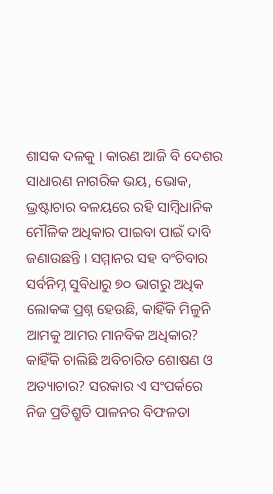ଶାସକ ଦଳକୁ । କାରଣ ଆଜି ବି ଦେଶର ସାଧାରଣ ନାଗରିକ ଭୟ, ଭୋକ, ଭ୍ରଷ୍ଟାଚାର ବଳୟରେ ରହି ସାମ୍ବିଧାନିକ ମୌଳିକ ଅଧିକାର ପାଇବା ପାଇଁ ଦାବି ଜଣାଉଛନ୍ତି । ସମ୍ମାନର ସହ ବଂଚିବାର ସର୍ବନିମ୍ନ ସୁବିଧାରୁ ୭୦ ଭାଗରୁ ଅଧିକ ଲୋକଙ୍କ ପ୍ରଶ୍ନ ହେଉଛି, କାହିଁକି ମିଳୁନି ଆମକୁ ଆମର ମାନବିକ ଅଧିକାର? କାହିଁକି ଚାଲିଛି ଅବିଚାରିତ ଶୋଷଣ ଓ ଅତ୍ୟାଚାର? ସରକାର ଏ ସଂପର୍କରେ ନିଜ ପ୍ରତିଶ୍ରୁତି ପାଳନର ବିଫଳତା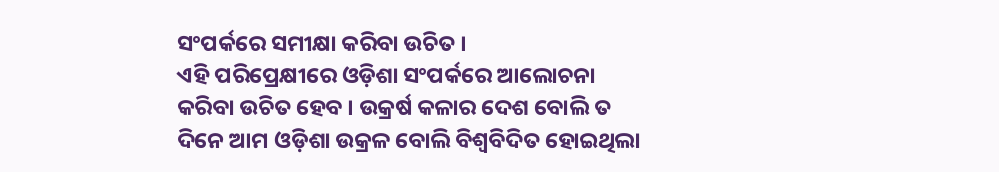ସଂପର୍କରେ ସମୀକ୍ଷା କରିବା ଉଚିତ ।
ଏହି ପରିପ୍ରେକ୍ଷୀରେ ଓଡ଼ିଶା ସଂପର୍କରେ ଆଲୋଚନା କରିବା ଉଚିତ ହେବ । ଉକ୍ରର୍ଷ କଳାର ଦେଶ ବୋଲି ତ ଦିନେ ଆମ ଓଡ଼ିଶା ଉକ୍ରଳ ବୋଲି ବିଶ୍ୱବିଦିତ ହୋଇଥିଲା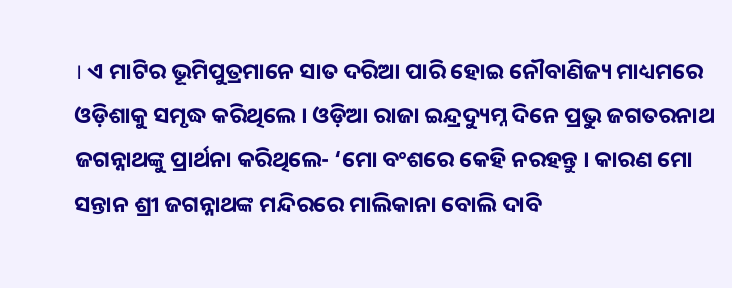। ଏ ମାଟିର ଭୂମିପୁତ୍ରମାନେ ସାତ ଦରିଆ ପାରି ହୋଇ ନୌବାଣିଜ୍ୟ ମାଧ୍ୟମରେ ଓଡ଼ିଶାକୁ ସମୃଦ୍ଧ କରିଥିଲେ । ଓଡ଼ିଆ ରାଜା ଇନ୍ଦ୍ରଦ୍ୟୁମ୍ନ ଦିନେ ପ୍ରଭୁ ଜଗତରନାଥ ଜଗନ୍ନାଥଙ୍କୁ ପ୍ରାର୍ଥନା କରିଥିଲେ- ‘ମୋ ବଂଶରେ କେହି ନରହନ୍ତୁ । କାରଣ ମୋ ସନ୍ତାନ ଶ୍ରୀ ଜଗନ୍ନାଥଙ୍କ ମନ୍ଦିରରେ ମାଲିକାନା ବୋଲି ଦାବି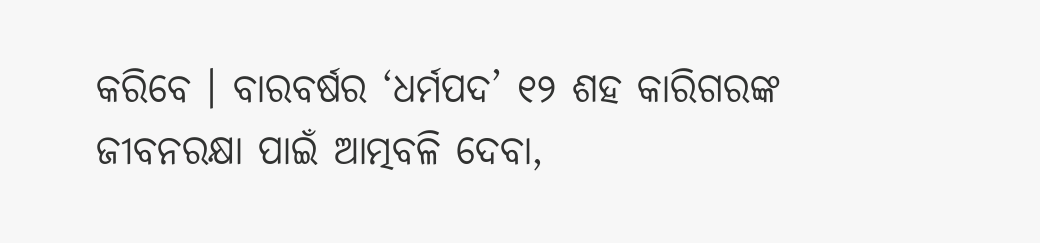କରିବେ । ବାରବର୍ଷର ‘ଧର୍ମପଦ’ ୧୨ ଶହ କାରିଗରଙ୍କ ଜୀବନରକ୍ଷା ପାଇଁ ଆତ୍ମବଳି ଦେବା,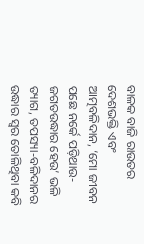ବାଳକ ବାଜି ରାଉତର ଦେଶଭକ୍ତି ଏବଂ ଆତ୍ମବଳିଦାନ, ‘ମୋ ଜୀବନ ପଛେ ନର୍କେ ପଡ଼ିଥାଉ-ଜଗତଉଦ୍ଧାର ହେଉ’ ଭଳି ତ୍ୟାଗ, ତପସ୍ୟା-ବଳିଦାନର ଉଦ୍ଧାର ସ୍ୱର ତୋଳିଥିବା କବି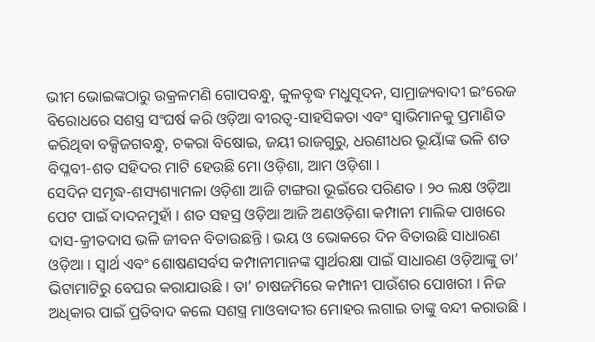ଭୀମ ଭୋଇଙ୍କଠାରୁ ଉକ୍ରଳମଣି ଗୋପବନ୍ଧୁ, କୁଳବୃଦ୍ଧ ମଧୁସୂଦନ, ସାମ୍ରାଜ୍ୟବାଦୀ ଇଂରେଜ ବିରୋଧରେ ସଶସ୍ତ୍ର ସଂଘର୍ଷ କରି ଓଡ଼ିଆ ବୀରତ୍ୱ-ସାହସିକତା ଏବଂ ସ୍ୱାଭିମାନକୁ ପ୍ରମାଣିତ କରିଥିବା ବକ୍ସିଜଗବନ୍ଧୁ, ଚକରା ବିଷୋଇ, ଜୟୀ ରାଜଗୁରୁ, ଧରଣୀଧର ଭୂୟାଁଙ୍କ ଭଳି ଶତ ବିପ୍ଳବୀ-ଶତ ସହିଦର ମାଟି ହେଉଛି ମୋ ଓଡ଼ିଶା, ଆମ ଓଡ଼ିଶା ।
ସେଦିନ ସମୃଦ୍ଧ-ଶସ୍ୟଶ୍ୟାମଳା ଓଡ଼ିଶା ଆଜି ଟାଙ୍ଗରା ଭୂଇଁରେ ପରିଣତ । ୨୦ ଲକ୍ଷ ଓଡ଼ିଆ ପେଟ ପାଇଁ ଦାଦନମୁହାଁ । ଶତ ସହସ୍ର ଓଡ଼ିଆ ଆଜି ଅଣଓଡ଼ିଶା କମ୍ପାନୀ ମାଲିକ ପାଖରେ ଦାସ-କ୍ରୀତଦାସ ଭଳି ଜୀବନ ବିତାଉଛନ୍ତି । ଭୟ ଓ ଭୋକରେ ଦିନ ବିତାଉଛି ସାଧାରଣ ଓଡ଼ିଆ । ସ୍ୱାର୍ଥ ଏବଂ ଶୋଷଣସର୍ବସ କମ୍ପାନୀମାନଙ୍କ ସ୍ୱାର୍ଥରକ୍ଷା ପାଇଁ ସାଧାରଣ ଓଡ଼ିଆଙ୍କୁ ତା’ ଭିଟାମାଟିରୁ ବେଘର କରାଯାଉଛି । ତା’ ଚାଷଜମିରେ କମ୍ପାନୀ ପାଉଁଶର ପୋଖରୀ । ନିଜ ଅଧିକାର ପାଇଁ ପ୍ରତିବାଦ କଲେ ସଶସ୍ତ୍ର ମାଓବାଦୀର ମୋହର ଲଗାଇ ତାଙ୍କୁ ବନ୍ଦୀ କରାଉଛି ।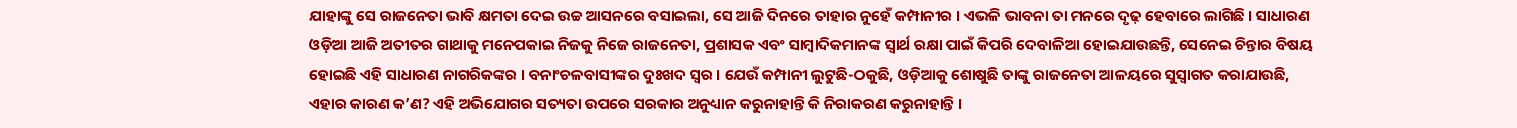ଯାହାଙ୍କୁ ସେ ରାଜନେତା ଭାବି କ୍ଷମତା ଦେଇ ଉଚ୍ଚ ଆସନରେ ବସାଇଲା, ସେ ଆଜି ଦିନରେ ତାହାର ନୁହେଁ କମ୍ପାନୀର । ଏଭଳି ଭାବନା ତା ମନରେ ଦୃଢ଼ ହେବାରେ ଲାଗିଛି । ସାଧାରଣ ଓଡ଼ିଆ ଆଜି ଅତୀତର ଗାଥାକୁ ମନେପକାଇ ନିଜକୁ ନିଜେ ରାଜନେତା, ପ୍ରଶାସକ ଏବଂ ସାମ୍ବାଦିକମାନଙ୍କ ସ୍ୱାର୍ଥ ରକ୍ଷା ପାଇଁ କିପରି ଦେବାଳିଆ ହୋଇଯାଉଛନ୍ତି, ସେନେଇ ଚିନ୍ତାର ବିଷୟ ହୋଇଛି ଏହି ସାଧାରଣ ନାଗରିକଙ୍କର । ବନାଂଚଳବାସୀଙ୍କର ଦୁଃଖଦ ସ୍ୱର । ଯେଉଁ କମ୍ପାନୀ ଲୁଟୁଛି-ଠକୁଛି, ଓଡ଼ିଆକୁ ଶୋଷୁଛି ତାଙ୍କୁ ରାଜନେତା ଆଳୟରେ ସୁସ୍ୱାଗତ କରାଯାଉଛି, ଏହାର କାରଣ କ’ଣ? ଏହି ଅଭିଯୋଗର ସତ୍ୟତା ଉପରେ ସରକାର ଅନୁଧ୍ୟାନ କରୁନାହାନ୍ତି କି ନିରାକରଣ କରୁନାହାନ୍ତି ।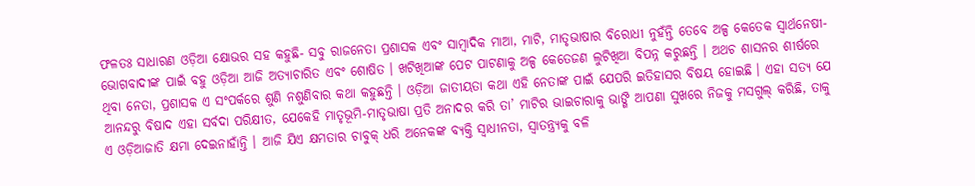ଫଳତଃ ସାଧାରଣ ଓଡ଼ିଆ କ୍ଷୋଭର ସହ କହୁଛି- ସବୁ ରାଜନେତା ପ୍ରଶାସକ ଏବଂ ସାମ୍ବାଦିକ ମାଆ, ମାଟି, ମାତୃଭାଷାର ବିରୋଧୀ ନୁହଁନ୍ତି ତେବେ ଅଳ୍ପ କେତେକ ସ୍ୱାର୍ଥନେଷୀ- ଭୋଗବାଦୀଙ୍କ ପାଇଁ ବହୁ ଓଡ଼ିଆ ଆଜି ଅତ୍ୟାଚାରିତ ଏବଂ ଶୋଷିତ । ଖଟିଖିଆଙ୍କ ପେଟ ପାଟଣାକୁ ଅଳ୍ପ କେତେଜଣ ଲୁଟିଖିଆ ବିପନ୍ନ କରୁଛନ୍ତି । ଅଥଚ ଶାସନର ଶୀର୍ଷରେ ଥିବା ନେତା, ପ୍ରଶାସକ ଏ ସଂପର୍କରେ ଶୁଣି ନଶୁଣିବାର କଥା କହୁଛନ୍ତି । ଓଡ଼ିଆ ଜାତୀୟତା କଥା ଏହି ନେତାଙ୍କ ପାଇଁ ଯେପରି ଇତିହାସର ବିଷୟ ହୋଇଛି । ଏହା ସତ୍ୟ ଯେ ଆନନ୍ଦରୁ ବିଷାଦ ଏହା ସର୍ବଦା ପରିକ୍ଷୀତ, ଯେକେହି ମାତୃଭୂମି-ମାତୃଭାଷା ପ୍ରତି ଅନାଦର କରି ତା’ ମାଟିର ଭାଇଚାରାକୁ ଭାଙ୍ଗି ଆପଣା ସୁଖରେ ନିଜକୁ ମସଗୁଲ୍ କରିଛି, ତାକୁ ଏ ଓଡ଼ିଆଜାତି କ୍ଷମା ଦେଇନାହାଁନ୍ତି । ଆଜି ଯିଏ କ୍ଷମତାର ଚାବୁକ୍ ଧରି ଅନେକଙ୍କ ବ୍ୟକ୍ତି ସ୍ୱାଧୀନତା, ସ୍ୱାତନ୍ତ୍ର୍ୟକୁ ବଳି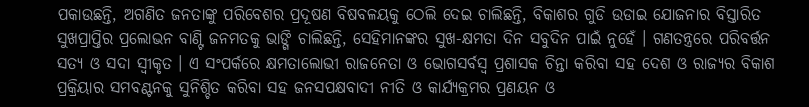ପକାଉଛନ୍ତି, ଅଗଣିତ ଜନତାଙ୍କୁ ପରିବେଶର ପ୍ରଦୂଷଣ ବିଷବଳୟକୁ ଠେଲି ଦେଇ ଚାଲିଛନ୍ତି, ବିକାଶର ଗୁଡି ଉଡାଇ ଯୋଜନାର ବିସ୍ତାରିତ ସୁଖପ୍ରାପ୍ତିର ପ୍ରଲୋଭନ ବାଣ୍ଟି ଜନମତକୁ ଭାଙ୍ଗି ଚାଲିଛନ୍ତି, ସେହିମାନଙ୍କର ସୁଖ-କ୍ଷମତା ଦିନ ସବୁଦିନ ପାଇଁ ନୁହେଁ । ଗଣତନ୍ତ୍ରରେ ପରିବର୍ତ୍ତନ ସତ୍ୟ ଓ ସଦା ସ୍ୱୀକୃତ । ଏ ସଂପର୍କରେ କ୍ଷମତାଲୋଭୀ ରାଜନେତା ଓ ଭୋଗସର୍ବସ୍ୱ ପ୍ରଶାସକ ଚିନ୍ତା କରିବା ସହ ଦେଶ ଓ ରାଜ୍ୟର ବିକାଶ ପ୍ରକ୍ରିୟାର ସମବଣ୍ଟନକୁ ସୁନିଶ୍ଚିତ କରିବା ସହ ଜନସପକ୍ଷବାଦୀ ନୀତି ଓ କାର୍ଯ୍ୟକ୍ରମର ପ୍ରଣୟନ ଓ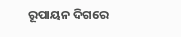ରୂପାୟନ ଦିଗରେ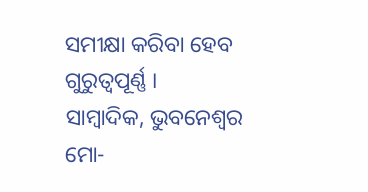ସମୀକ୍ଷା କରିବା ହେବ ଗୁରୁତ୍ୱପୂର୍ଣ୍ଣ ।
ସାମ୍ବାଦିକ, ଭୁବନେଶ୍ୱର
ମୋ-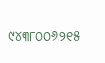୯୪୩୮୦୦୬୨୧୫